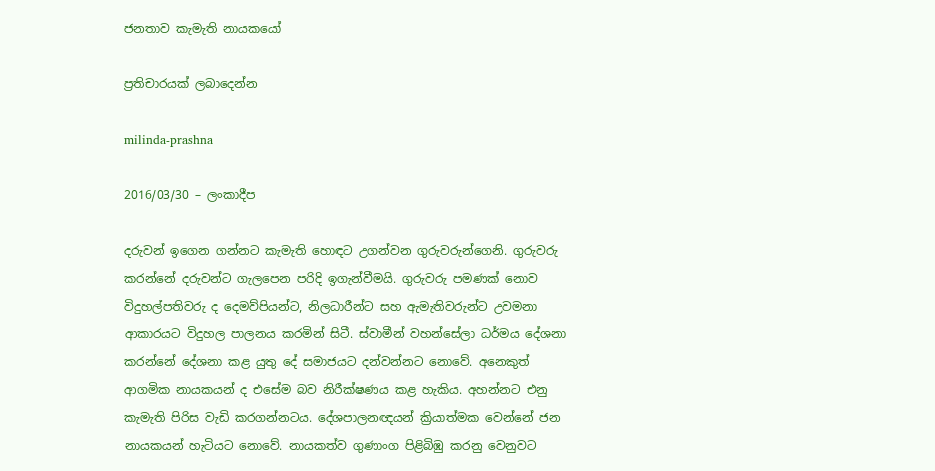ජනතාව කැමැති නායකයෝ

ප්‍රතිචාරයක් ලබාදෙන්න

milinda-prashna

2016/03/30 – ලංකාදීප

දරුවන් ඉගෙන ගන්නට කැමැති හොඳට උගන්වන ගුරුවරුන්ගෙනි. ගුරුවරු කරන්නේ දරුවන්ට ගැලපෙන පරිදි ඉගැන්වීමයි. ගුරුවරු පමණක් නොව විදුහල්පතිවරු ද දෙමව්පියන්ට, නිලධාරීන්ට සහ ඇමැතිවරුන්ට උවමනා ආකාරයට විදුහල පාලනය කරමින් සිටී. ස්වාමීන් වහන්සේලා ධර්මය දේශනා කරන්නේ දේශනා කළ යුතු දේ සමාජයට දන්වන්නට නොවේ. අනෙකුත් ආගමික නායකයන් ද එසේම බව නිරීක්ෂණය කළ හැකිය. අහන්නට එනු කැමැති පිරිස වැඩි කරගන්නටය. දේශපාලනඥයන් ක්‍රියාත්මක වෙන්නේ ජන නායකයන් හැටියට නොවේ. නායකත්ව ගුණාංග පිළිබිඹු කරනු වෙනුවට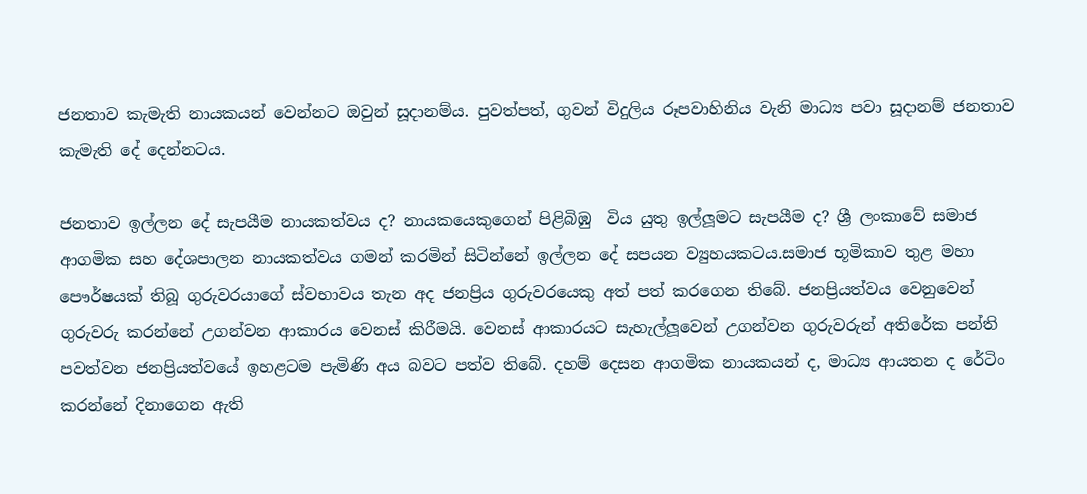ජනතාව කැමැති නායකයන් වෙන්නට ඔවුන් සූදානම්ය. පුවත්පත්, ගුවන් විදුලිය රූපවාහිනිය වැනි මාධ්‍ය පවා සූදානම් ජනතාව කැමැති දේ දෙන්නටය.

ජනතාව ඉල්ලන දේ සැපයීම නායකත්වය ද? නායකයෙකුගෙන් පිළිබිඹු  විය යුතු ඉල්ලූමට සැපයීම ද? ශ්‍රී ලංකාවේ සමාජ ආගමික සහ දේශපාලන නායකත්වය ගමන් කරමින් සිටින්නේ ඉල්ලන දේ සපයන ව්‍යුහයකටය.සමාජ භූමිකාව තුළ මහා පෞර්ෂයක් තිබූ ගුරුවරයාගේ ස්වභාවය තැන අද ජනප්‍රිය ගුරුවරයෙකු අත් පත් කරගෙන තිබේ. ජනප්‍රියත්වය වෙනුවෙන් ගුරුවරු කරන්නේ උගන්වන ආකාරය වෙනස් කිරීමයි. වෙනස් ආකාරයට සැහැල්ලූවෙන් උගන්වන ගුරුවරුන් අතිරේක පන්ති පවත්වන ජනප්‍රියත්වයේ ඉහළටම පැමිණි අය බවට පත්ව තිබේ. දහම් දෙසන ආගමික නායකයන් ද, මාධ්‍ය ආයතන ද රේටිං කරන්නේ දිනාගෙන ඇති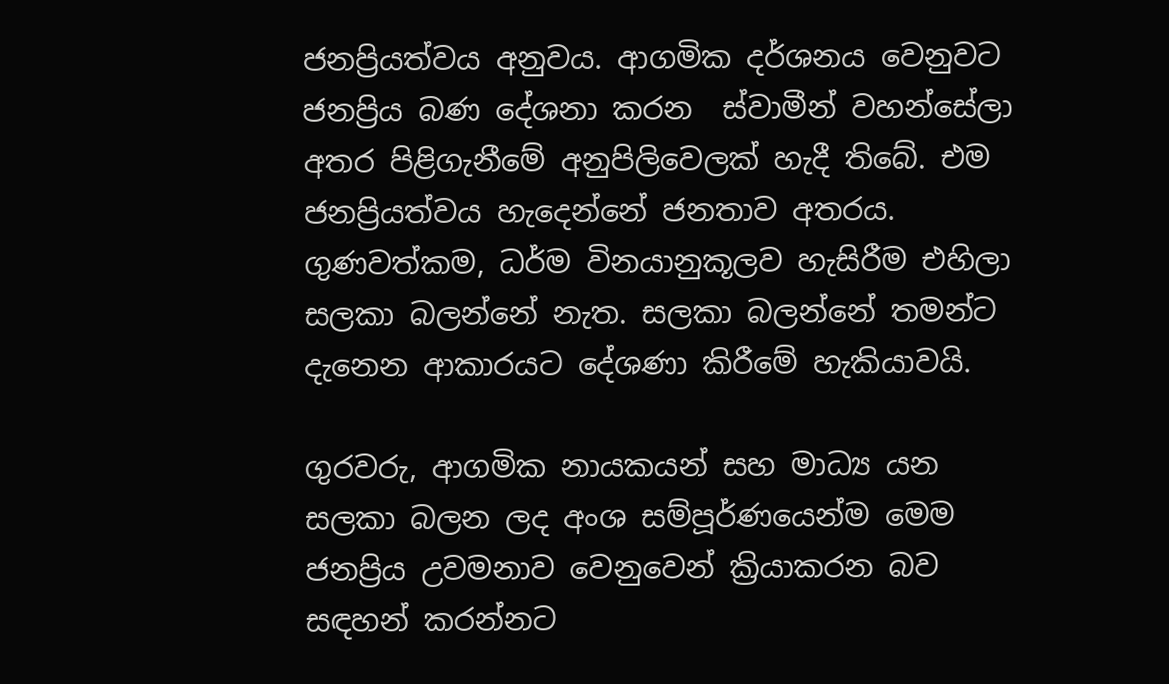ජනප්‍රියත්වය අනුවය. ආගමික දර්ශනය වෙනුවට ජනප්‍රිය බණ දේශනා කරන  ස්වාමීන් වහන්සේලා අතර පිළිගැනීමේ අනුපිලිවෙලක් හැදී තිබේ. එම ජනප්‍රියත්වය හැදෙන්නේ ජනතාව අතරය. ගුණවත්කම, ධර්ම විනයානුකූලව හැසිරීම එහිලා සලකා බලන්නේ නැත. සලකා බලන්නේ තමන්ට දැනෙන ආකාරයට දේශණා කිරීමේ හැකියාවයි.

ගුරවරු, ආගමික නායකයන් සහ මාධ්‍ය යන සලකා බලන ලද අංශ සම්පූර්ණයෙන්ම මෙම ජනප්‍රිය උවමනාව වෙනුවෙන් ක්‍රියාකරන බව සඳහන් කරන්නට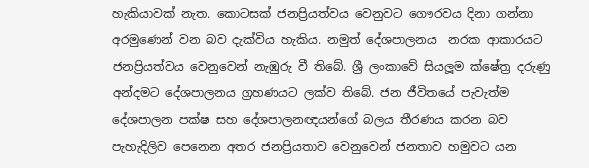හැකියාවක් නැත. කොටසක් ජනප්‍රියත්වය වෙනුවට ගෞරවය දිනා ගන්නා අරමුණෙන් වන බව දැක්විය හැකිය. නමුත් දේශපාලනය  නරක ආකාරයට ජනප්‍රියත්වය වෙනුවෙන් නැඹුරු වී තිබේ. ශ්‍රී ලංකාවේ සියලූම ක්ෂේත්‍ර දරුණු අන්දමට දේශපාලනය ග්‍රහණයට ලක්ව තිබේ. ජන ජීවිතයේ පැවැත්ම දේශපාලන පක්ෂ සහ දේශපාලනඥයන්ගේ බලය තීරණය කරන බව පැහැදිලිව පෙනෙන අතර ජනප්‍රියතාව වෙනුවෙන් ජනතාව හමුවට යන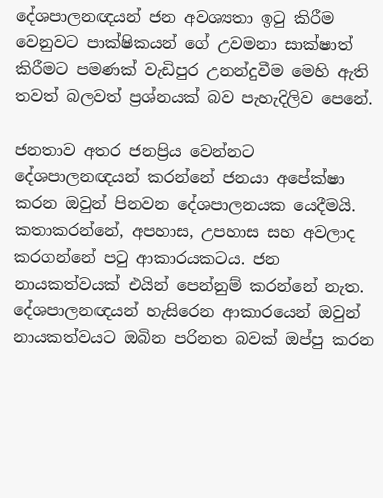දේශපාලනඥයන් ජන අවශ්‍යතා ඉටු කිරීම වෙනුවට පාක්ෂිකයන් ගේ උවමනා සාක්ෂාත් කිරීමට පමණක් වැඩිපුර උනන්දුවීම මෙහි ඇති තවත් බලවත් ප්‍රශ්නයක් බව පැහැදිලිව පෙනේ.

ජනතාව අතර ජනප්‍රිය වෙන්නට දේශපාලනඥයන් කරන්නේ ජනයා අපේක්ෂා කරන ඔවුන් පිනවන දේශපාලනයක යෙදීමයි. කතාකරන්නේ, අපහාස, උපහාස සහ අවලාද කරගන්නේ පටු ආකාරයකටය. ජන නායකත්වයක් එයින් පෙන්නුම් කරන්නේ නැත. දේශපාලනඥයන් හැසිරෙන ආකාරයෙන් ඔවුන් නායකත්වයට ඔබින පරිනත බවක් ඔප්පු කරන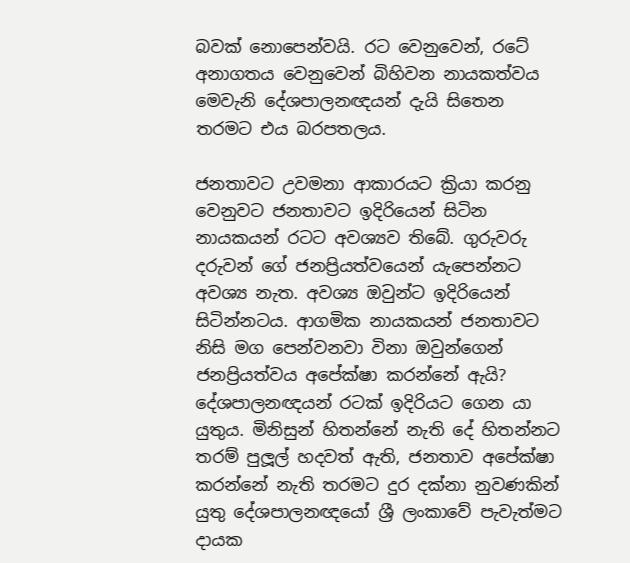බවක් නොපෙන්වයි. රට වෙනුවෙන්, රටේ අනාගතය වෙනුවෙන් බිහිවන නායකත්වය මෙවැනි දේශපාලනඥයන් දැයි සිතෙන තරමට එය බරපතලය.

ජනතාවට උවමනා ආකාරයට ක්‍රියා කරනු වෙනුවට ජනතාවට ඉදිරියෙන් සිටින නායකයන් රටට අවශ්‍යව තිබේ. ගුරුවරු දරුවන් ගේ ජනප්‍රියත්වයෙන් යැපෙන්නට අවශ්‍ය නැත. අවශ්‍ය ඔවුන්ට ඉදිරියෙන් සිටින්නටය. ආගමික නායකයන් ජනතාවට නිසි මග පෙන්වනවා විනා ඔවුන්ගෙන් ජනප්‍රියත්වය අපේක්ෂා කරන්නේ ඇයි? දේශපාලනඥයන් රටක් ඉදිරියට ගෙන යා යුතුය. මිනිසුන් හිතන්නේ නැති දේ හිතන්නට තරම් පුලූල් හදවත් ඇති, ජනතාව අපේක්ෂා කරන්නේ නැති තරමට දුර දක්නා නුවණකින් යුතු දේශපාලනඥයෝ ශ්‍රී ලංකාවේ පැවැත්මට දායක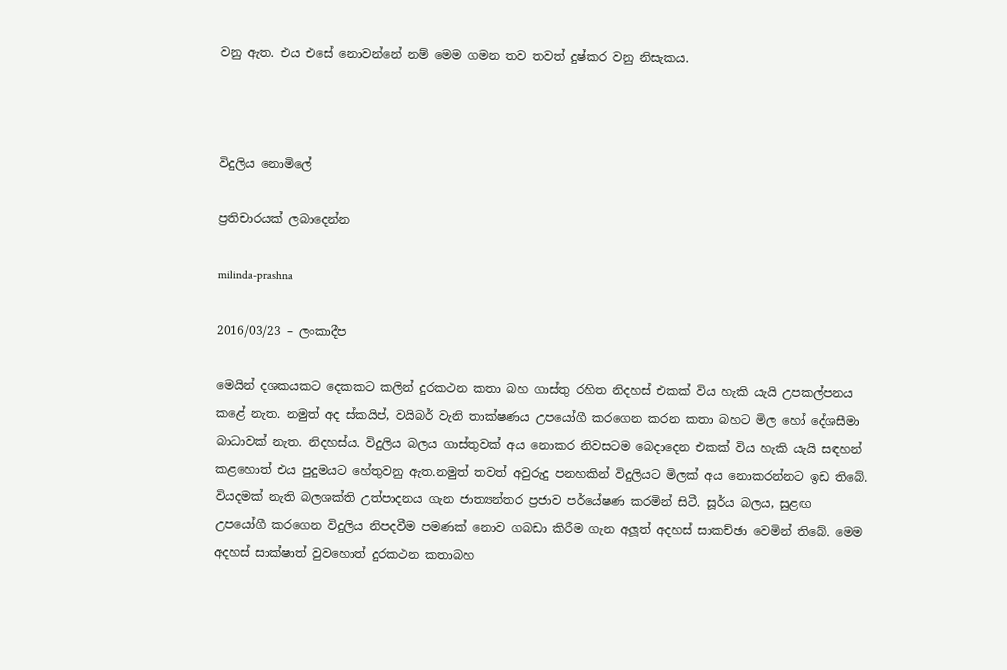වනු ඇත. එය එසේ නොවන්නේ නම් මෙම ගමන තව තවත් දුෂ්කර වනු නිසැකය.



විදුලිය නොමිලේ

ප්‍රතිචාරයක් ලබාදෙන්න

milinda-prashna

2016/03/23 – ලංකාදීප

මෙයින් දශකයකට දෙකකට කලින් දුරකථන කතා බහ ගාස්තු රහිත නිදහස් එකක් විය හැකි යැයි උපකල්පනය කළේ නැත. නමුත් අද ස්කයිප්, වයිබර් වැනි තාක්ෂණය උපයෝගී කරගෙන කරන කතා බහට මිල හෝ දේශසීමා බාධාවක් නැත. නිදහස්ය. විදුලිය බලය ගාස්තුවක් අය නොකර නිවසටම බෙදාදෙන එකක් විය හැකි යැයි සඳහන් කළහොත් එය පුදුමයට හේතුවනු ඇත.නමුත් තවත් අවුරුදු පනහකින් විදුලියට මිලක් අය නොකරන්නට ඉඩ තිබේ. වියදමක් නැති බලශක්ති උත්පාදනය ගැන ජාත්‍යන්තර ප්‍රජාව පර්යේෂණ කරමින් සිටී. සූර්ය බලය, සුළඟ උපයෝගී කරගෙන විදුලිය නිපදවීම පමණක් නොව ගබඩා කිරීම ගැන අලූත් අදහස් සාකච්ඡා වෙමින් තිබේ. මෙම අදහස් සාක්ෂාත් වුවහොත් දුරකථන කතාබහ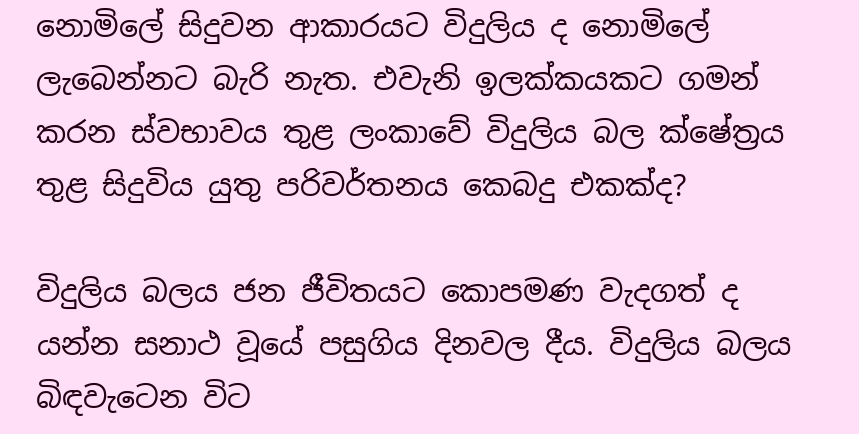නොමිලේ සිදුවන ආකාරයට විදුලිය ද නොමිලේ ලැබෙන්නට බැරි නැත. එවැනි ඉලක්කයකට ගමන් කරන ස්වභාවය තුළ ලංකාවේ විදුලිය බල ක්ෂේත්‍රය තුළ සිදුවිය යුතු පරිවර්තනය කෙබදු එකක්ද?

විදුලිය බලය ජන ජීවිතයට කොපමණ වැදගත් ද යන්න සනාථ වූයේ පසුගිය දිනවල දීය. විදුලිය බලය බිඳවැටෙන විට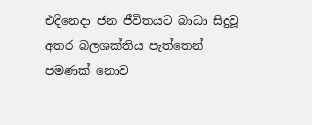එදිනෙදා ජන ජීවිතයට බාධා සිදුවූ අතර බලශක්තිය පැත්තෙන් පමණක් නොව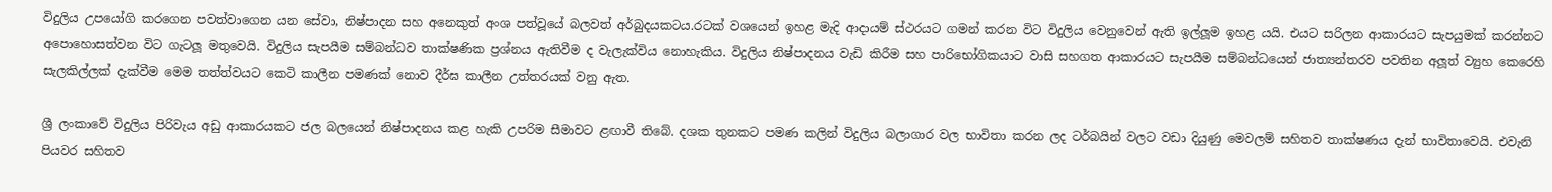විදුලිය උපයෝගි කරගෙන පවත්වාගෙන යන සේවා, නිෂ්පාදන සහ අනෙකුත් අංශ පත්වූයේ බලවත් අර්බුදයකටය.රටක් වශයෙන් ඉහළ මැදි ආදායම් ස්ථරයට ගමන් කරන විට විදුලිය වෙනුවෙන් ඇති ඉල්ලූම ඉහළ යයි. එයට සරිලන ආකාරයට සැපයුමක් කරන්නට අපොහොසත්වන විට ගැටලූ මතුවෙයි. විදුලිය සැපයීම සම්බන්ධව තාක්ෂණික ප්‍රශ්නය ඇතිවීම ද වැලැක්විය නොහැකිය. විදුලිය නිෂ්පාදනය වැඩි කිරීම සහ පාරිභෝගිකයාට වාසි සහගත ආකාරයට සැපයීම සම්බන්ධයෙන් ජාත්‍යන්තරව පවතින අලූත් ව්‍යුහ කෙරෙහි සැලකිල්ලක් දැක්වීම මෙම තත්ත්වයට කෙටි කාලීන පමණක් නොව දීර්ඝ කාලීන උත්තරයක් වනු ඇත.

ශ්‍රී ලංකාවේ විදුලිය පිරිවැය අඩු ආකාරයකට ජල බලයෙන් නිෂ්පාදනය කළ හැකි උපරිම සීමාවට ළඟාවී තිබේ. දශක තුනකට පමණ කලින් විදුලිය බලාගාර වල භාවිතා කරන ලද ටර්බයින් වලට වඩා දියුණු මෙවලම් සහිතව තාක්ෂණය දැන් භාවිතාවෙයි. එවැනි පියවර සහිතව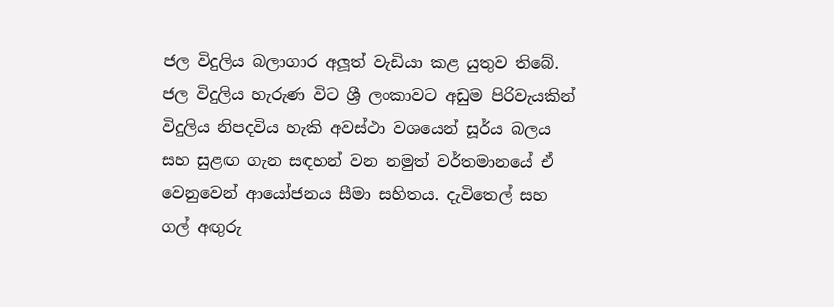ජල විදුලිය බලාගාර අලූත් වැඩියා කළ යුතුව තිබේ. ජල විදුලිය හැරුණ විට ශ්‍රී ලංකාවට අඩුම පිරිවැයකින් විදුලිය නිපදවිය හැකි අවස්ථා වශයෙන් සූර්ය බලය සහ සුළඟ ගැන සඳහන් වන නමුත් වර්තමානයේ ඒ වෙනුවෙන් ආයෝජනය සීමා සහිතය. දැවිතෙල් සහ ගල් අඟුරු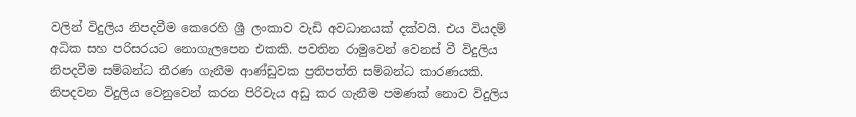වලින් විදුලිය නිපදවීම කෙරෙහි ශ්‍රී ලංකාව වැඩි අවධානයක් දක්වයි. එය වියදම් අධික සහ පරිසරයට නොගැලපෙන එකකි. පවතින රාමුවෙන් වෙනස් වී විදුලිය නිපදවීම සම්බන්ධ තීරණ ගැනීම ආණ්ඩුවක ප්‍රතිපත්ති සම්බන්ධ කාරණයකි. නිපදවන විදුලිය වෙනුවෙන් කරන පිරිවැය අඩු කර ගැනීම පමණක් නොව විදුලිය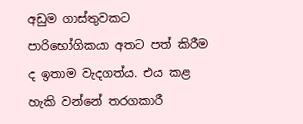අඩුම ගාස්තුවකට පාරිභෝගිකයා අතට පත් කිරීම ද ඉතාම වැදගත්ය. එය කළ හැකි වන්නේ තරගකාරී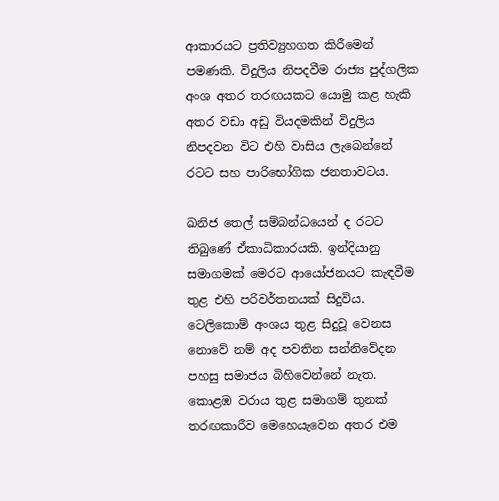ආකාරයට ප්‍රතිව්‍යුහගත කිරීමෙන් පමණකි. විදුලිය නිපදවීම රාජ්‍ය පුද්ගලික අංශ අතර තරඟයකට යොමු කළ හැකි අතර වඩා අඩු වියදමකින් විදුලිය නිපදවන විට එහි වාසිය ලැබෙන්නේ රටට සහ පාරිභෝගික ජනතාවටය.

ඛනිජ තෙල් සම්බන්ධයෙන් ද රටට තිබුණේ ඒකාධිකාරයකි. ඉන්දියානු සමාගමක් මෙරට ආයෝජනයට කැඳවීම තුළ එහි පරිවර්තනයක් සිදුවිය. ටෙලිකොම් අංශය තුළ සිදුවූ වෙනස නොවේ නම් අද පවතින සන්නිවේදන පහසු සමාජය බිහිවෙන්නේ නැත. කොළඹ වරාය තුළ සමාගම් තුනක් තරඟකාරීව මෙහෙයැවෙන අතර එම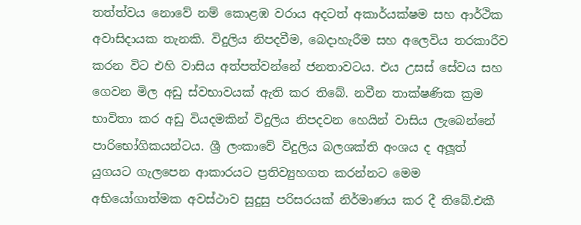තත්ත්වය නොවේ නම් කොළඹ වරාය අදටත් අකාර්යක්ෂම සහ ආර්ථික අවාසිදායක තැනකි. විදුලිය නිපදවීම, බෙදාහැරීම සහ අලෙවිය තරකාරීව කරන විට එහි වාසිය අත්පත්වන්නේ ජනතාවටය. එය උසස් සේවය සහ ගෙවන මිල අඩු ස්වභාවයක් ඇති කර තිබේ. නවීන තාක්ෂණික ක්‍රම භාවිතා කර අඩු වියදමකින් විදුලිය නිපදවන හෙයින් වාසිය ලැබෙන්නේ පාරිභෝගිකයන්ටය. ශ්‍රී ලංකාවේ විදුලිය බලශක්ති අංශය ද අලූත් යුගයට ගැලපෙන ආකාරයට ප්‍රතිව්‍යුහගත කරන්නට මෙම අභියෝගාත්මක අවස්ථාව සුදුසු පරිසරයක් නිර්මාණය කර දී තිබේ.එකී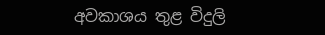අවකාශය තුළ විදුලි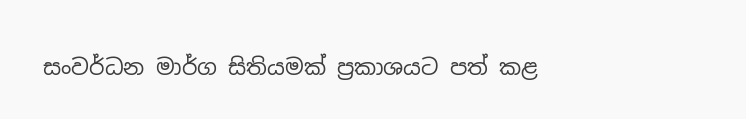සංවර්ධන මාර්ග සිතියමක් ප්‍රකාශයට පත් කළ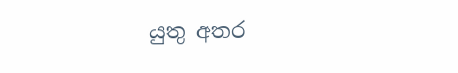යුතු අතර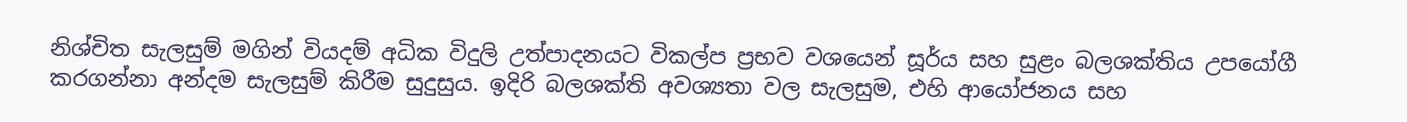නිශ්චිත සැලසුම් මගින් වියදම් අධික විදුලි උත්පාදනයට විකල්ප ප්‍රභව වශයෙන් සූර්ය සහ සුළං බලශක්තිය උපයෝගී කරගන්නා අන්දම සැලසුම් කිරීම සුදුසුය. ඉදිරි බලශක්ති අවශ්‍යතා වල සැලසුම, එහි ආයෝජනය සහ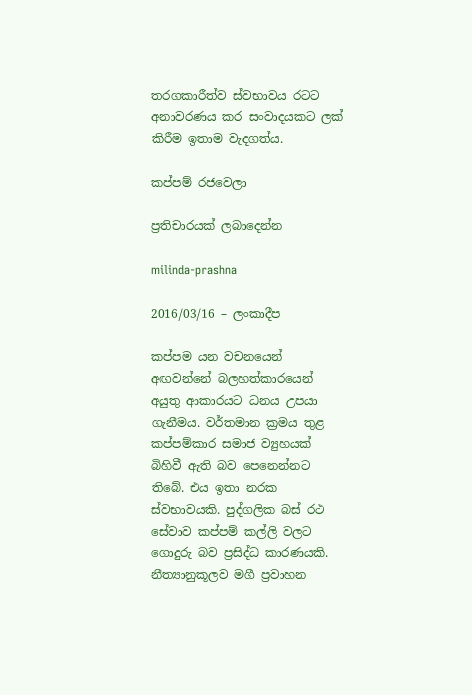තරගකාරීත්ව ස්වභාවය රටට අනාවරණය කර සංවාදයකට ලක් කිරීම ඉතාම වැදගත්ය.

කප්පම් රජවෙලා

ප්‍රතිචාරයක් ලබාදෙන්න

milinda-prashna

2016/03/16 – ලංකාදීප

කප්පම යන වචනයෙන් අඟවන්නේ බලහත්කාරයෙන් අයුතු ආකාරයට ධනය උපයා ගැනීමය. වර්තමාන ක්‍රමය තුළ කප්පම්කාර සමාජ ව්‍යුහයක් බිහිවී ඇති බව පෙනෙන්නට තිබේ. එය ඉතා නරක ස්වභාවයකි. පුද්ගලික බස් රථ සේවාව කප්පම් කල්ලි වලට ගොදුරු බව ප්‍රසිද්ධ කාරණයකි. නීත්‍යානුකූලව මගී ප්‍රවාහන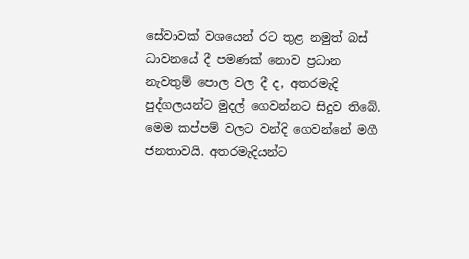සේවාවක් වශයෙන් රට තුළ නමුත් බස් ධාවනයේ දී පමණක් නොව ප්‍රධාන නැවතුම් පොල වල දී ද, අතරමැදි පුද්ගලයන්ට මුදල් ගෙවන්නට සිදුව තිබේ. මෙම කප්පම් වලට වන්දි ගෙවන්නේ මගී ජනතාවයි. අතරමැදියන්ට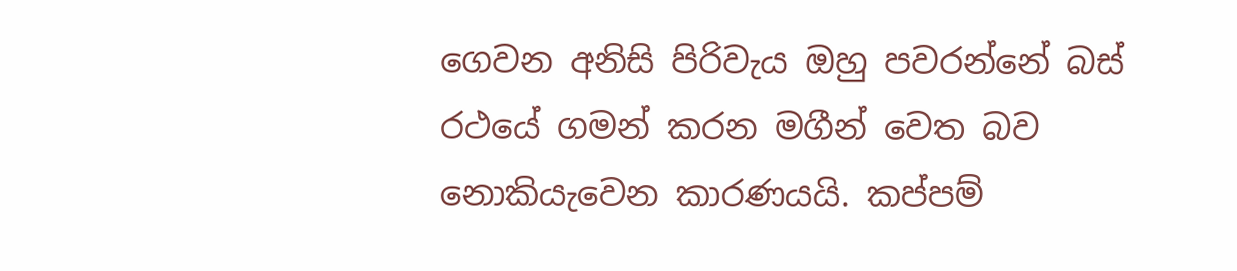ගෙවන අනිසි පිරිවැය ඔහු පවරන්නේ බස් රථයේ ගමන් කරන මගීන් වෙත බව නොකියැවෙන කාරණයයි. කප්පම්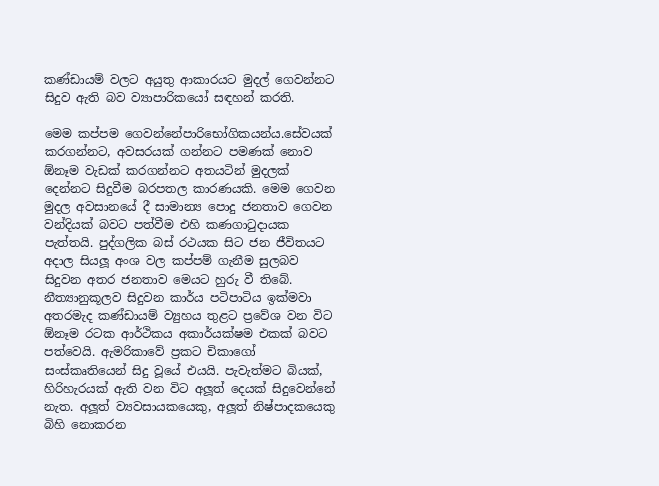කණ්ඩායම් වලට අයුතු ආකාරයට මුදල් ගෙවන්නට සිදුව ඇති බව ව්‍යාපාරිකයෝ සඳහන් කරති.

මෙම කප්පම ගෙවන්නේපාරිභෝගිකයන්ය.සේවයක් කරගන්නට, අවසරයක් ගන්නට පමණක් නොව ඕනෑම වැඩක් කරගන්නට අතයටින් මුදලක් දෙන්නට සිදුවීම බරපතල කාරණයකි. මෙම ගෙවන මුදල අවසානයේ දී සාමාන්‍ය පොදු ජනතාව ගෙවන වන්දියක් බවට පත්වීම එහි කණගාටුදායක පැත්තයි. පුද්ගලික බස් රථයක සිට ජන ජීවිතයට අදාල සියලූ අංශ වල කප්පම් ගැනීම සුලබව සිදුවන අතර ජනතාව මෙයට හුරු වී තිබේ. නීත්‍යානුකූලව සිදුවන කාර්ය පටිපාටිය ඉක්මවා අතරමැද කණ්ඩායම් ව්‍යුහය තුළට ප්‍රවේශ වන විට ඕනෑම රටක ආර්ථිකය අකාර්යක්ෂම එකක් බවට පත්වෙයි. ඇමරිකාවේ ප්‍රකට චිකාගෝ සංස්කෘතියෙන් සිදු වූයේ එයයි. පැවැත්මට බියක්, හිරිහැරයක් ඇති වන විට අලූත් දෙයක් සිදුවෙන්නේ නැත. අලූත් ව්‍යවසායකයෙකු, අලූත් නිෂ්පාදකයෙකු බිහි නොකරන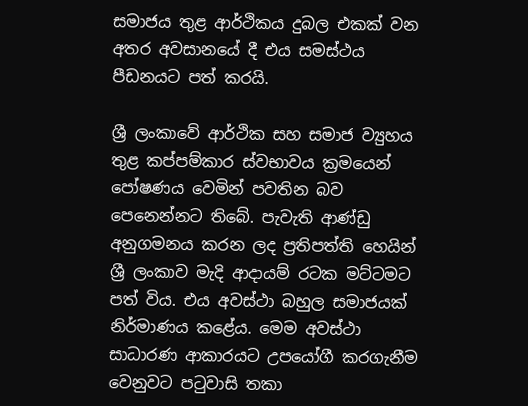සමාජය තුළ ආර්ථිකය දුබල එකක් වන අතර අවසානයේ දී එය සමස්ථය පීඩනයට පත් කරයි.

ශ්‍රී ලංකාවේ ආර්ථික සහ සමාජ ව්‍යුහය තුළ කප්පම්කාර ස්වභාවය ක්‍රමයෙන් පෝෂණය වෙමින් පවතින බව පෙනෙන්නට තිබේ. පැවැති ආණ්ඩු අනුගමනය කරන ලද ප්‍රතිපත්ති හෙයින් ශ්‍රී ලංකාව මැදි ආදායම් රටක මට්ටමට පත් විය. එය අවස්ථා බහුල සමාජයක් නිර්මාණය කළේය. මෙම අවස්ථා සාධාරණ ආකාරයට උපයෝගී කරගැනීම වෙනුවට පටුවාසි තකා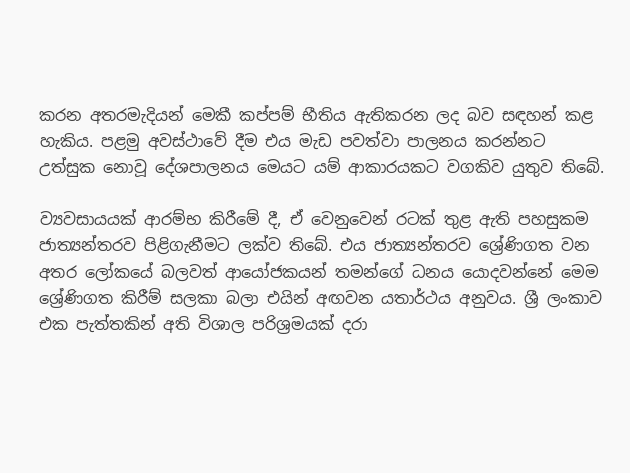කරන අතරමැදියන් මෙකී කප්පම් භීතිය ඇතිකරන ලද බව සඳහන් කළ හැකිය. පළමු අවස්ථාවේ දීම එය මැඩ පවත්වා පාලනය කරන්නට උත්සුක නොවූ දේශපාලනය මෙයට යම් ආකාරයකට වගකිව යුතුව තිබේ.

ව්‍යවසායයක් ආරම්භ කිරීමේ දී, ඒ වෙනුවෙන් රටක් තුළ ඇති පහසුකම ජාත්‍යන්තරව පිළිගැනීමට ලක්ව තිබේ. එය ජාත්‍යන්තරව ශ්‍රේණිගත වන අතර ලෝකයේ බලවත් ආයෝජකයන් තමන්ගේ ධනය යොදවන්නේ මෙම ශ්‍රේණිගත කිරීම් සලකා බලා එයින් අඟවන යතාර්ථය අනුවය. ශ්‍රී ලංකාව එක පැත්තකින් අති විශාල පරිශ්‍රමයක් දරා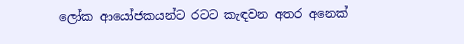ලෝක ආයෝජකයන්ට රටට කැඳවන අතර අනෙක්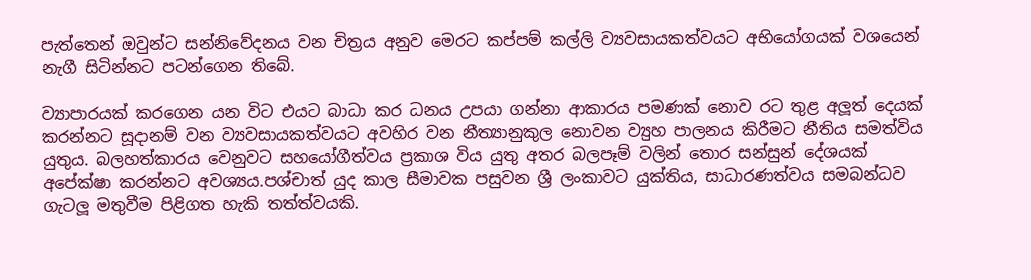පැත්තෙන් ඔවුන්ට සන්නිවේදනය වන චිත්‍රය අනුව මෙරට කප්පම් කල්ලි ව්‍යවසායකත්වයට අභියෝගයක් වශයෙන් නැගී සිටින්නට පටන්ගෙන තිබේ.

ව්‍යාපාරයක් කරගෙන යන විට එයට බාධා කර ධනය උපයා ගන්නා ආකාරය පමණක් නොව රට තුළ අලූත් දෙයක් කරන්නට සූදානම් වන ව්‍යවසායකත්වයට අවහිර වන නීත්‍යානුකුල නොවන ව්‍යුහ පාලනය කිරීමට නීතිය සමත්විය යුතුය. බලහත්කාරය වෙනුවට සහයෝගීත්වය ප්‍රකාශ විය යුතු අතර බලපෑම් වලින් තොර සන්සුන් දේශයක් අපේක්ෂා කරන්නට අවශ්‍යය.පශ්චාත් යුද කාල සීමාවක පසුවන ශ්‍රී ලංකාවට යුක්තිය, සාධාරණත්වය සමබන්ධව ගැටලූ මතුවීම පිළිගත හැකි තත්ත්වයකි.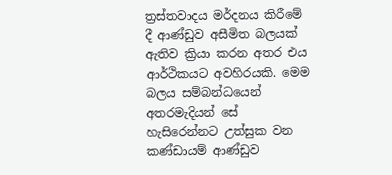ත්‍රස්තවාදය මර්දනය කිරීමේ දී ආණ්ඩුව අසීමිත බලයක් ඇතිව ක්‍රියා කරන අතර එය ආර්ථිකයට අවහිරයකි. මෙම බලය සම්බන්ධයෙන් අතරමැදියන් සේ හැසිරෙන්නට උත්සුක වන කණ්ඩායම් ආණ්ඩුව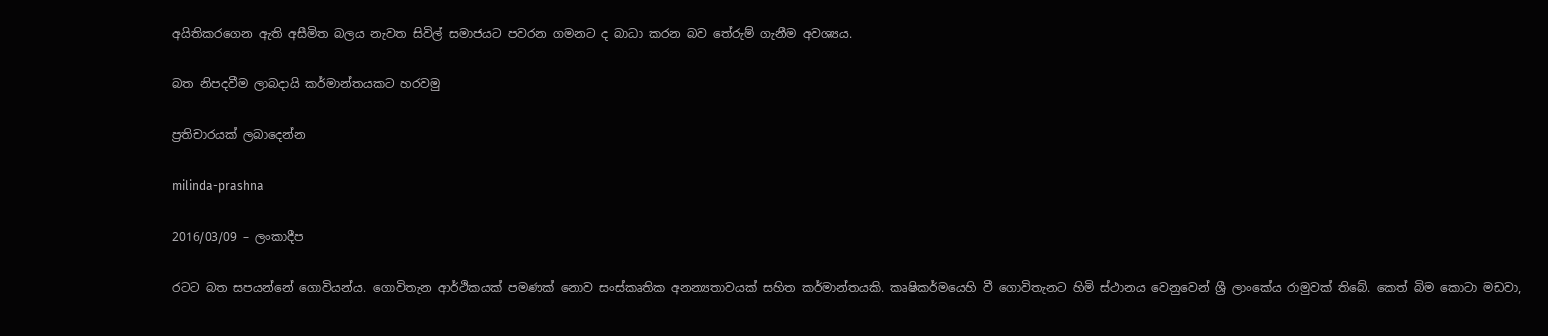අයිතිකරගෙන ඇති අසීමිත බලය නැවත සිවිල් සමාජයට පවරන ගමනට ද බාධා කරන බව තේරුම් ගැනීම අවශ්‍යය.

බත නිපදවීම ලාබදායි කර්මාන්තයකට හරවමු

ප්‍රතිචාරයක් ලබාදෙන්න

milinda-prashna

2016/03/09 – ලංකාදීප

රටට බත සපයන්නේ ගොවියන්ය. ගොවිතැන ආර්ථිකයක් පමණක් නොව සංස්කෘතික අනන්‍යතාවයක් සහිත කර්මාන්තයකි. කෘෂිකර්මයෙහි වී ගොවිතැනට හිමි ස්ථානය වෙනුවෙන් ශ්‍රී ලාංකේය රාමුවක් තිබේ. කෙත් බිම කොටා මඩවා,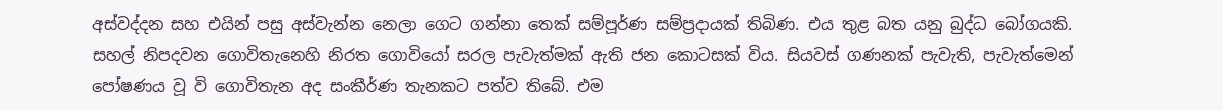අස්වද්දන සහ එයින් පසු අස්වැන්න නෙලා ගෙට ගන්නා තෙක් සම්පූර්ණ සම්ප්‍රදායක් තිබිණ. එය තුළ බත යනු බුද්ධ බෝගයකි. සහල් නිපදවන ගොවිතැනෙහි නිරත ගොවියෝ සරල පැවැත්මක් ඇති ජන කොටසක් විය. සියවස් ගණනක් පැවැති, පැවැත්මෙන් පෝෂණය වූ වි ගොවිතැන අද සංකීර්ණ තැනකට පත්ව තිබේ. එම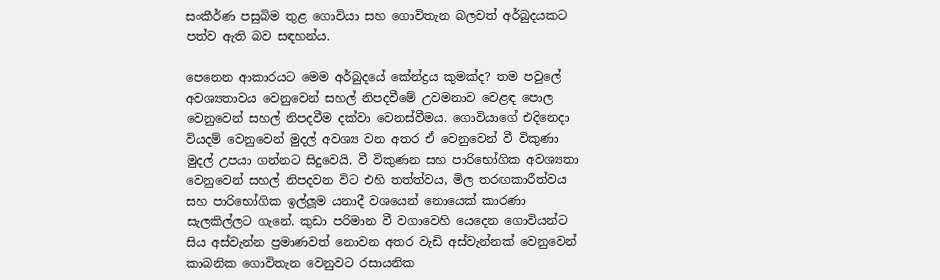සංකීර්ණ පසුබිම තුළ ගොවියා සහ ගොවිතැන බලවත් අර්බුදයකට පත්ව ඇති බව සඳහන්ය.

පෙනෙන ආකාරයට මෙම අර්බුදයේ කේන්ද්‍රය කුමක්ද? තම පවුලේ අවශ්‍යතාවය වෙනුවෙන් සහල් නිපදවීමේ උවමනාව වෙළඳ පොල වෙනුවෙන් සහල් නිපදවීම දක්වා වෙනස්වීමය. ගොවියාගේ එදිනෙදා වියදම් වෙනුවෙන් මුදල් අවශ්‍ය වන අතර ඒ වෙනුවෙන් වී විකුණා මුදල් උපයා ගන්නට සිදුවෙයි. වී විකුණන සහ පාරිභෝගික අවශ්‍යතා වෙනුවෙන් සහල් නිපදවන විට එහි තත්ත්වය, මිල තරඟකාරීත්වය සහ පාරිභෝගික ඉල්ලූම යනාදී වශයෙන් නොයෙක් කාරණා සැලකිල්ලට ගැනේ. කුඩා පරිමාන වී වගාවෙහි යෙදෙන ගොවියන්ට සිය අස්වැන්න ප්‍රමාණවත් නොවන අතර වැඩි අස්වැන්නක් වෙනුවෙන් කාබනික ගොවිතැන වෙනුවට රසායනික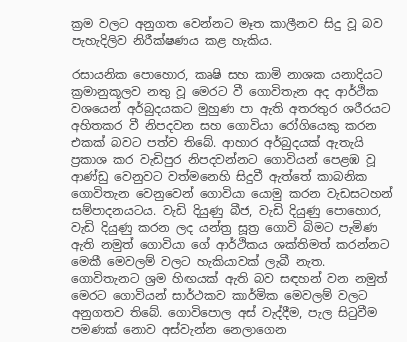ක්‍රම වලට අනුගත වෙන්නට මෑත කාලීනව සිදු වූ බව පැහැදිලිව නිරීක්ෂණය කළ හැකිය.

රසායනික පොහොර, කෘෂි සහ කාමි නාශක යනාදියට ක්‍රමානුකූලව නතු වූ මෙරට වී ගොවිතැන අද ආර්ථික වශයෙන් අර්බුදයකට මුහුණ පා ඇති අතරතුර ශරීරයට අහිතකර වී නිපදවන සහ ගොවියා රෝගියෙකු කරන එකක් බවට පත්ව තිබේ. ආහාර අර්බුදයක් ඇතැයි ප්‍රකාශ කර වැඩිපුර නිපදවන්නට ගොවියන් පෙළඹ වූ ආණ්ඩු වෙනුවට වත්මනෙහි සිදුවී ඇත්තේ කාබනික ගොවිතැන වෙනුවෙන් ගොවියා යොමු කරන වැඩසටහන් සම්පාදනයටය. වැඩි දියුණු බීජ, වැඩි දියුණු පොහොර, වැඩි දියුණු කරන ලද යන්ත්‍ර සූත්‍ර ගොවි බිමට පැමිණ ඇති නමුත් ගොවියා ගේ ආර්ථිකය ශක්තිමත් කරන්නට මෙකී මෙවලම් වලට හැකියාවක් ලැබී නැත. ගොවිතැනට ශ්‍රම හිඟයක් ඇති බව සඳහන් වන නමුත් මෙරට ගොවියන් සාර්ථකව කාර්මික මෙවලම් වලට අනුගතව තිබේ. ගොවිපොල අස් වැද්දීම, පැල සිටුවීම පමණක් නොව අස්වැන්න නෙලාගෙන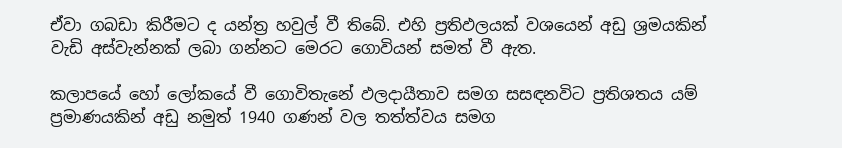ඒවා ගබඩා කිරීමට ද යන්ත්‍ර හවුල් වී තිබේ. එහි ප්‍රතිඵලයක් වශයෙන් අඩු ශ්‍රමයකින් වැඩි අස්වැන්නක් ලබා ගන්නට මෙරට ගොවියන් සමත් වී ඇත.

කලාපයේ හෝ ලෝකයේ වී ගොවිතැනේ ඵලදායීතාව සමග සසඳනවිට ප්‍රතිශතය යම් ප්‍රමාණයකින් අඩු නමුත් 1940 ගණන් වල තත්ත්වය සමග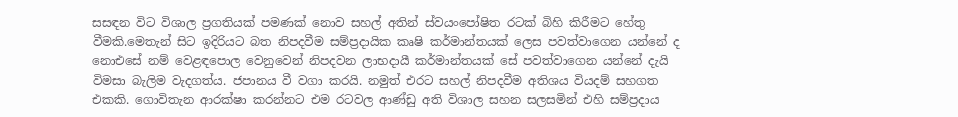සසඳන විට විශාල ප්‍රගතියක් පමණක් නොව සහල් අතින් ස්වයංපෝෂිත රටක් බිහි කිරීමට හේතු වීමකි.මෙතැන් සිට ඉදිරියට බත නිපදවීම සම්ප්‍රදායික කෘෂි කර්මාන්තයක් ලෙස පවත්වාගෙන යන්නේ ද නොඑසේ නම් වෙළඳපොල වෙනුවෙන් නිපදවන ලාභදායී කර්මාන්තයක් සේ පවත්වාගෙන යන්නේ දැයි විමසා බැලිම වැදගත්ය. ජපානය වී වගා කරයි. නමුත් එරට සහල් නිපදවීම අතිශය වියදම් සහගත එකකි. ගොවිතැන ආරක්ෂා කරන්නට එම රටවල ආණ්ඩු අති විශාල සහන සලසමින් එහි සම්ප්‍රදාය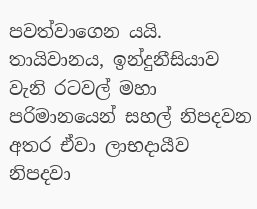පවත්වාගෙන යයි. තායිවානය, ඉන්දුනීසියාව වැනි රටවල් මහා පරිමානයෙන් සහල් නිපදවන අතර ඒවා ලාභදායීව නිපදවා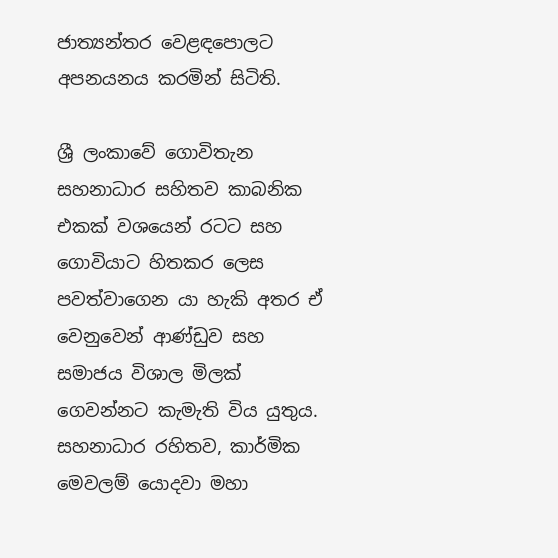ජාත්‍යන්තර වෙළඳපොලට අපනයනය කරමින් සිටිති.

ශ්‍රී ලංකාවේ ගොවිතැන සහනාධාර සහිතව කාබනික එකක් වශයෙන් රටට සහ ගොවියාට හිතකර ලෙස පවත්වාගෙන යා හැකි අතර ඒ වෙනුවෙන් ආණ්ඩුව සහ සමාජය විශාල මිලක් ගෙවන්නට කැමැති විය යුතුය. සහනාධාර රහිතව, කාර්මික මෙවලම් යොදවා මහා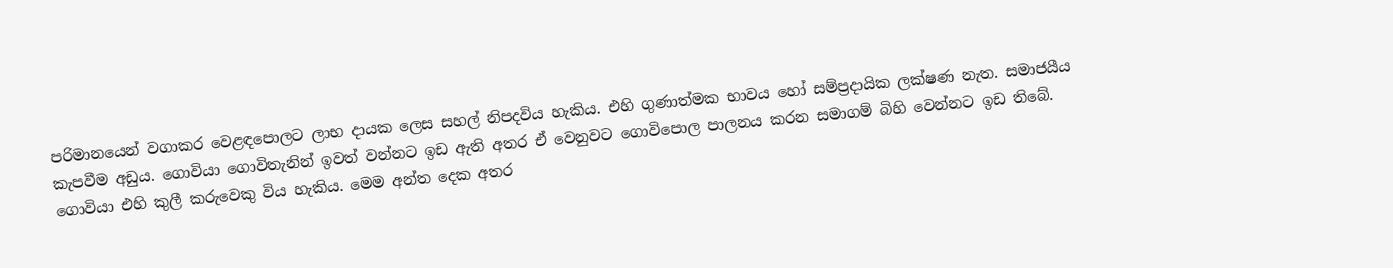පරිමානයෙන් වගාකර වෙළඳපොලට ලාභ දායක ලෙස සහල් නිපදවිය හැකිය. එහි ගුණාත්මක භාවය හෝ සම්ප්‍රදායික ලක්ෂණ නැත. සමාජයීය කැපවීම අඩුය. ගොවියා ගොවිතැනින් ඉවත් වන්නට ඉඩ ඇති අතර ඒ වෙනුවට ගොවිපොල පාලනය කරන සමාගම් බිහි වෙන්නට ඉඩ තිබේ. ගොවියා එහි කුලී කරුවෙකු විය හැකිය. මෙම අන්ත දෙක අතර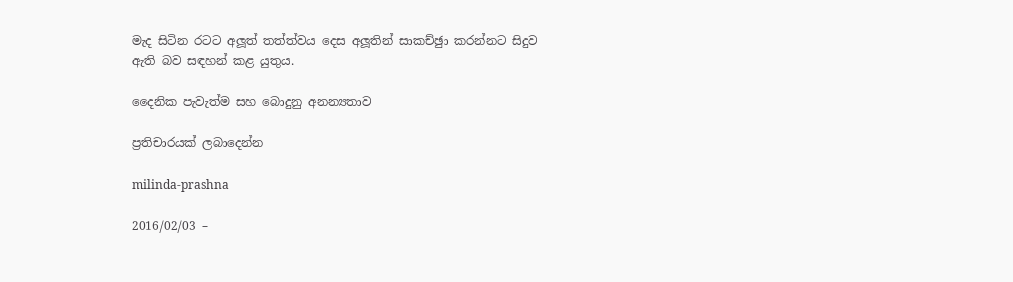මැද සිටින රටට අලූත් තත්ත්වය දෙස අලූතින් සාකච්ඡුා කරන්නට සිදුව ඇති බව සඳහන් කළ යුතුය.

දෛනික පැවැත්ම සහ බොදුනු අනන්‍යතාව

ප්‍රතිචාරයක් ලබාදෙන්න

milinda-prashna

2016/02/03 –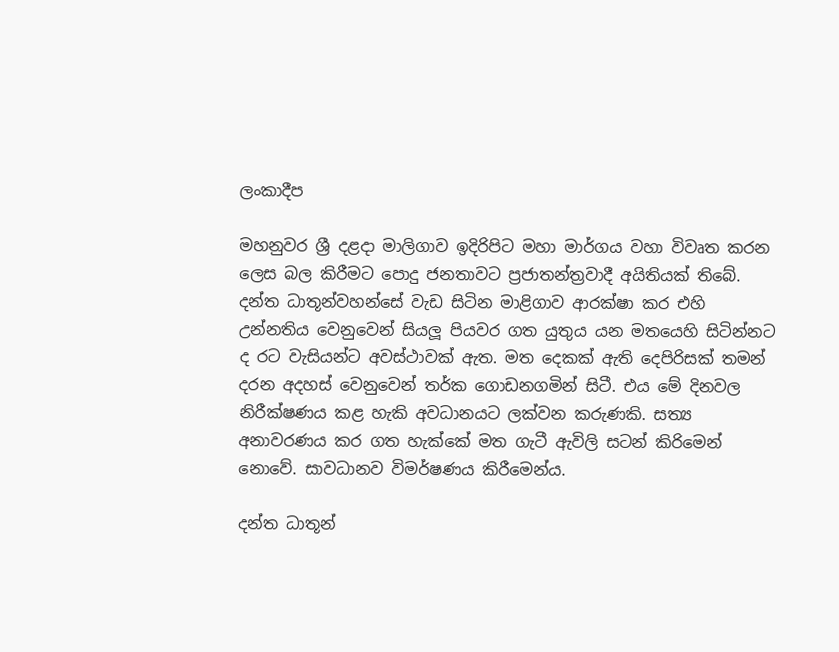ලංකාදීප

මහනුවර ශ්‍රී දළදා මාලිගාව ඉදිරිපිට මහා මාර්ගය වහා විවෘත කරන ලෙස බල කිරීමට පොදු ජනතාවට ප්‍රජාතන්ත්‍රවාදී අයිතියක් තිබේ. දන්ත ධාතූන්වහන්සේ වැඩ සිටින මාළිගාව ආරක්ෂා කර එහි උන්නතිය වෙනුවෙන් සියලූ පියවර ගත යුතුය යන මතයෙහි සිටින්නට ද රට වැසියන්ට අවස්ථාවක් ඇත. මත දෙකක් ඇති දෙපිරිසක් තමන් දරන අදහස් වෙනුවෙන් තර්ක ගොඩනගමින් සිටී. එය මේ දිනවල නිරීක්ෂණය කළ හැකි අවධානයට ලක්වන කරුණකි. සත්‍ය අනාවරණය කර ගත හැක්කේ මත ගැටී ඇවිලි සටන් කිරිමෙන් නොවේ. සාවධානව විමර්ෂණය කිරීමෙන්ය.

දන්ත ධාතූන්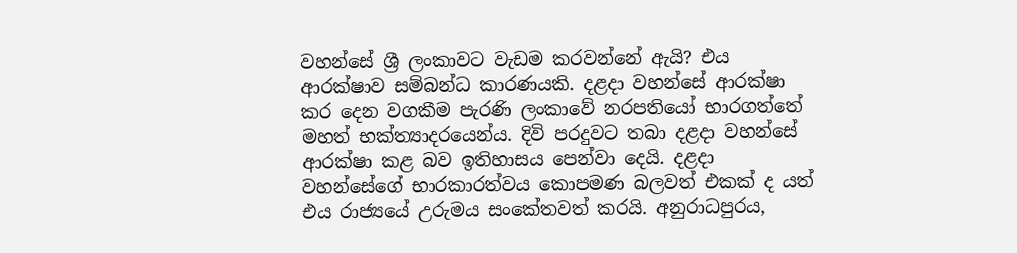වහන්සේ ශ්‍රී ලංකාවට වැඩම කරවන්නේ ඇයි? එය ආරක්ෂාව සම්බන්ධ කාරණයකි. දළදා වහන්සේ ආරක්ෂා කර දෙන වගකීම පැරණි ලංකාවේ නරපතියෝ භාරගත්තේ මහත් භක්ත්‍යාදරයෙන්ය. දිවි පරදුවට තබා දළදා වහන්සේ ආරක්ෂා කළ බව ඉතිහාසය පෙන්වා දෙයි. දළදා වහන්සේගේ භාරකාරත්වය කොපමණ බලවත් එකක් ද යත් එය රාජ්‍යයේ උරුමය සංකේතවත් කරයි. අනුරාධපුරය,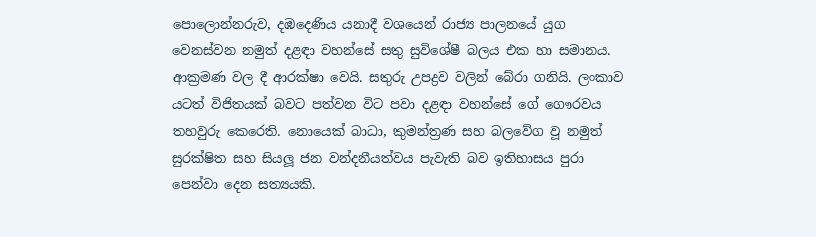පොලොන්නරුව, දඹදෙණිය යනාදී වශයෙන් රාජ්‍ය පාලනයේ යුග වෙනස්වන නමුත් දළඳා වහන්සේ සතු සුවිශේෂී බලය එක හා සමානය. ආක්‍රමණ වල දී ආරක්ෂා වෙයි. සතුරු උපද්‍රව වලින් බේරා ගනියි. ලංකාව යටත් විජිතයක් බවට පත්වන විට පවා දළඳා වහන්සේ ගේ ගෞරවය තහවුරු කෙරෙති. නොයෙක් බාධා, කුමන්ත්‍රණ සහ බලවේග වූ නමුත් සුරක්ෂිත සහ සියලූ ජන වන්දනීයත්වය පැවැති බව ඉතිහාසය පුරා පෙන්වා දෙන සත්‍යයකි.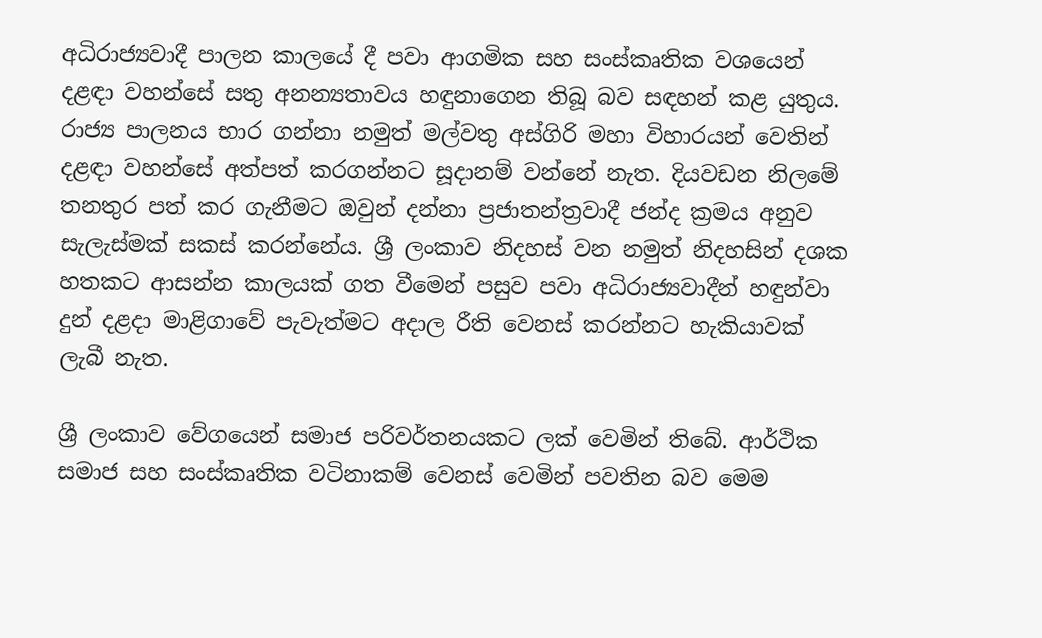අධිරාජ්‍යවාදී පාලන කාලයේ දී පවා ආගමික සහ සංස්කෘතික වශයෙන් දළඳා වහන්සේ සතු අනන්‍යතාවය හඳුනාගෙන තිබූ බව සඳහන් කළ යුතුය. රාජ්‍ය පාලනය භාර ගන්නා නමුත් මල්වතු අස්ගිරි මහා විහාරයන් වෙතින් දළඳා වහන්සේ අත්පත් කරගන්නට සූදානම් වන්නේ නැත. දියවඩන නිලමේ තනතුර පත් කර ගැනීමට ඔවුන් දන්නා ප්‍රජාතන්ත්‍රවාදී ජන්ද ක්‍රමය අනුව සැලැස්මක් සකස් කරන්නේය. ශ්‍රී ලංකාව නිදහස් වන නමුත් නිදහසින් දශක හතකට ආසන්න කාලයක් ගත වීමෙන් පසුව පවා අධිරාජ්‍යවාදීන් හඳුන්වා දුන් දළදා මාළිගාවේ පැවැත්මට අදාල රීති වෙනස් කරන්නට හැකියාවක් ලැබී නැත.

ශ්‍රී ලංකාව වේගයෙන් සමාජ පරිවර්තනයකට ලක් වෙමින් තිබේ. ආර්ථික සමාජ සහ සංස්කෘතික වටිනාකම් වෙනස් වෙමින් පවතින බව මෙම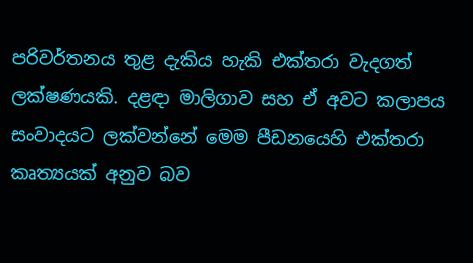පරිවර්තනය තුළ දැකිය හැකි එක්තරා වැදගත් ලක්ෂණයකි. දළඳා මාලිගාව සහ ඒ අවට කලාපය සංවාදයට ලක්වන්නේ මෙම පීඩනයෙහි එක්තරා කෘත්‍යයක් අනුව බව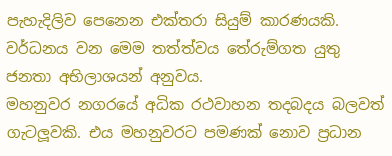පැහැදිලිව පෙනෙන එක්තරා සියුම් කාරණයකි. වර්ධනය වන මෙම තත්ත්වය තේරුම්ගත යුතු ජනතා අභිලාශයන් අනුවය.
මහනුවර නගරයේ අධික රථවාහන තදබදය බලවත් ගැටලූවකි. එය මහනුවරට පමණක් නොව ප්‍රධාන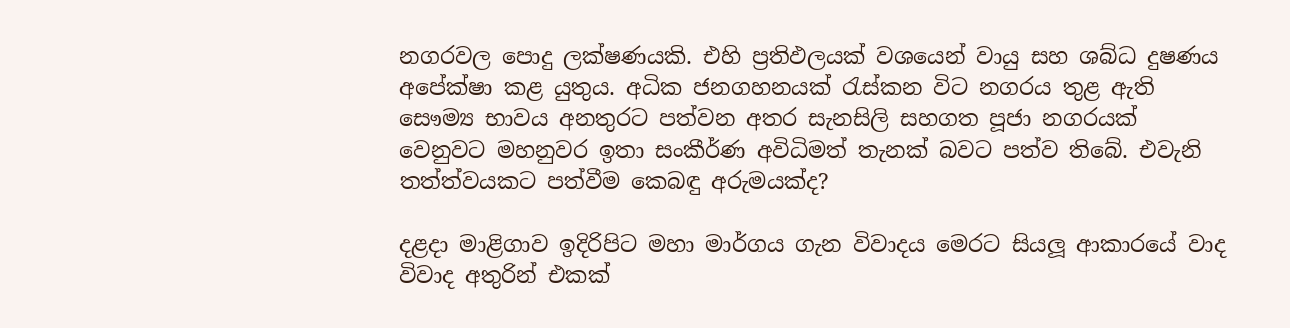නගරවල පොදු ලක්ෂණයකි. එහි ප්‍රතිඵලයක් වශයෙන් වායු සහ ශබ්ධ දුෂණය අපේක්ෂා කළ යුතුය. අධික ජනගහනයක් රැස්කන විට නගරය තුළ ඇති සෞම්‍ය භාවය අනතුරට පත්වන අතර සැනසිලි සහගත පූජා නගරයක් වෙනුවට මහනුවර ඉතා සංකීර්ණ අවිධිමත් තැනක් බවට පත්ව තිබේ. එවැනි තත්ත්වයකට පත්වීම කෙබඳු අරුමයක්ද?

දළදා මාළිගාව ඉදිරිපිට මහා මාර්ගය ගැන විවාදය මෙරට සියලූ ආකාරයේ වාද විවාද අතුරින් එකක්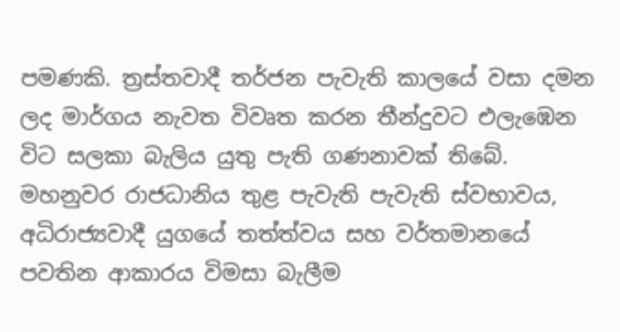පමණකි. ත්‍රස්තවාදී තර්ජන පැවැති කාලයේ වසා දමන ලද මාර්ගය නැවත විවෘත කරන තීන්දුවට එලැඹෙන විට සලකා බැලිය යුතු පැති ගණනාවක් තිබේ. මහනුවර රාජධානිය තුළ පැවැති පැවැති ස්වභාවය, අධිරාජ්‍යවාදී යුගයේ තත්ත්වය සහ වර්තමානයේ පවතින ආකාරය විමසා බැලීම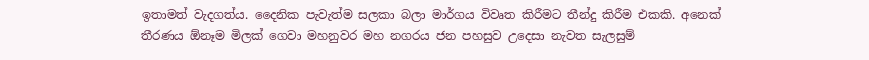ඉතාමත් වැදගත්ය. දෛනික පැවැත්ම සලකා බලා මාර්ගය විවෘත කිරීමට තීන්දු කිරීම එකකි. අනෙක් තීරණය ඕනෑම මිලක් ගෙවා මහනුවර මහ නගරය ජන පහසුව උදෙසා නැවත සැලසුම්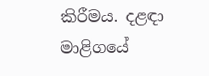කිරීමය. දළඳා මාළිගයේ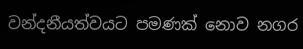වන්දනීයත්වයට පමණක් නොව නගර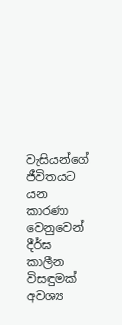වැසියන්ගේ ජීවිතයට යන කාරණා වෙනුවෙන් දීර්ඝ කාලීන විසඳුමක් අවශ්‍ය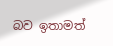බව ඉතාමත්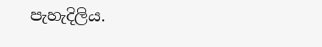පැහැදිලිය.